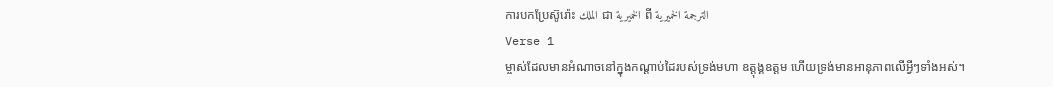ការបកប្រែស៊ូរ៉ោះ الملك ជា الخميرية ពី الترجمة الخميرية
Verse 1
ម្ចាស់ដែលមានអំណាចនៅក្នុងកណ្ដាប់ដៃរបស់ទ្រង់មហា ឧត្ដុង្គឧត្ដម ហើយទ្រង់មានអានុភាពលើអ្វីៗទាំងអស់។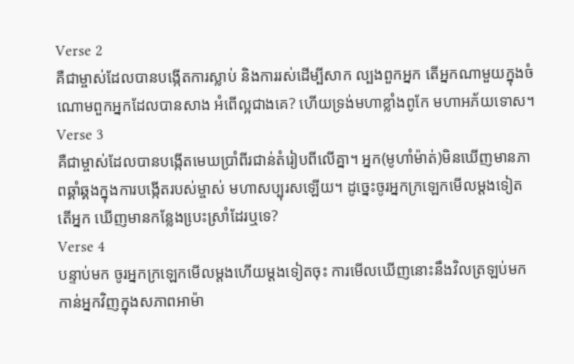Verse 2
គឺជាម្ចាស់ដែលបានបង្កើតការស្លាប់ និងការរស់ដើម្បីសាក ល្បងពួកអ្នក តើអ្នកណាមួយក្នុងចំណោមពួកអ្នកដែលបានសាង អំពើល្អជាងគេ? ហើយទ្រង់មហាខ្លាំងពូកែ មហាអភ័យទោស។
Verse 3
គឺជាម្ចាស់ដែលបានបង្កើតមេឃប្រាំពីរជាន់តំរៀបពីលើគ្នា។ អ្នក(មូហាំម៉ាត់)មិនឃើញមានភាពឆ្គាំឆ្គងក្នុងការបង្កើតរបស់ម្ចាស់ មហាសប្បុរសឡើយ។ ដូចេ្នះចូរអ្នកក្រឡេកមើលម្ដងទៀត តើអ្នក ឃើញមានកន្លែងបេ្រះស្រាំដែរឬទេ?
Verse 4
បន្ទាប់មក ចូរអ្នកក្រឡេកមើលម្ដងហើយម្ដងទៀតចុះ ការមើលឃើញនោះនឹងវិលត្រឡប់មកកាន់អ្នកវិញក្នុងសភាពអាម៉ា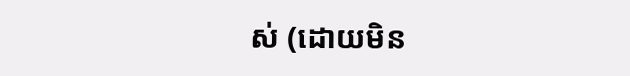ស់ (ដោយមិន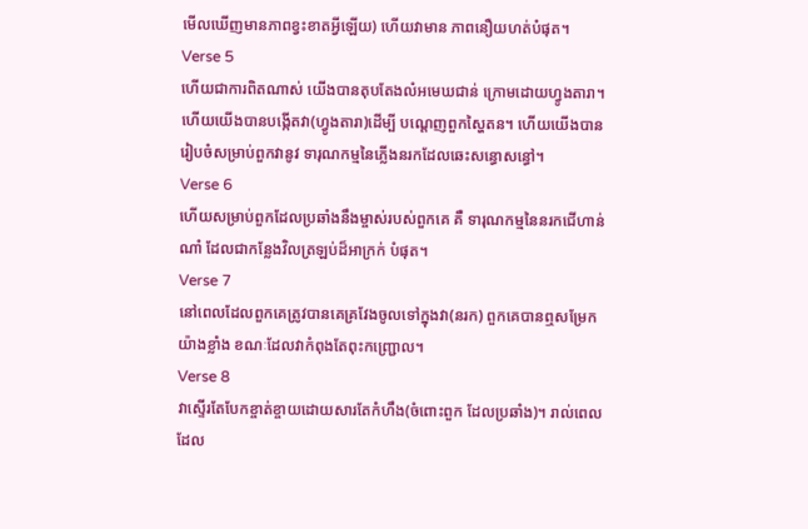មើលឃើញមានភាពខ្វះខាតអ្វីឡើយ) ហើយវាមាន ភាពនឿយហត់បំផុត។
Verse 5
ហើយជាការពិតណាស់ យើងបានតុបតែងលំអមេឃជាន់ ក្រោមដោយហ្វូងតារា។ ហើយយើងបានបង្កើតវា(ហ្វូងតារា)ដើម្បី បណេ្ដញពួកស្ហៃតន។ ហើយយើងបានរៀបចំសម្រាប់ពួកវានូវ ទារុណកម្មនៃភ្លើងនរកដែលឆេះសន្ធោសន្ធៅ។
Verse 6
ហើយសម្រាប់ពួកដែលប្រឆាំងនឹងម្ចាស់របស់ពួកគេ គឺ ទារុណកម្មនៃនរកជើហាន់ណាំ ដែលជាកន្លែងវិលត្រឡប់ដ៏អាក្រក់ បំផុត។
Verse 7
នៅពេលដែលពួកគេត្រូវបានគេគ្រវែងចូលទៅក្នុងវា(នរក) ពួកគេបានឮសម្រែកយ៉ាងខ្លាំង ខណៈដែលវាកំពុងតែពុះកញ្ជ្រោល។
Verse 8
វាស្ទើរតែបែកខ្ចាត់ខ្ចាយដោយសារតែកំហឹង(ចំពោះពួក ដែលប្រឆាំង)។ រាល់ពេលដែល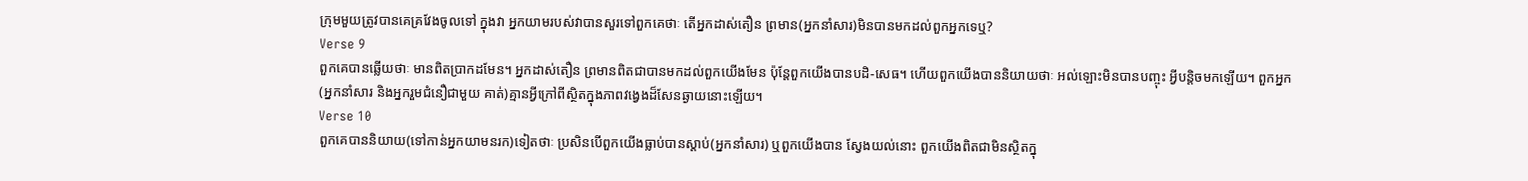ក្រុមមួយត្រូវបានគេគ្រវែងចូលទៅ ក្នុងវា អ្នកយាមរបស់វាបានសួរទៅពួកគេថាៈ តើអ្នកដាស់តឿន ព្រមាន(អ្នកនាំសារ)មិនបានមកដល់ពួកអ្នកទេឬ?
Verse 9
ពួកគេបានឆ្លើយថាៈ មានពិតប្រាកដមែន។ អ្នកដាស់តឿន ព្រមានពិតជាបានមកដល់ពួកយើងមែន ប៉ុន្ដែពួកយើងបានបដិ-សេធ។ ហើយពួកយើងបាននិយាយថាៈ អល់ឡោះមិនបានបញ្ចុះ អ្វីបន្ដិចមកឡើយ។ ពួកអ្នក(អ្នកនាំសារ និងអ្នករួមជំនឿជាមួយ គាត់)គ្មានអ្វីក្រៅពីស្ថិតក្នុងភាពវងេ្វងដ៏សែនឆ្ងាយនោះឡើយ។
Verse 10
ពួកគេបាននិយាយ(ទៅកាន់អ្នកយាមនរក)ទៀតថាៈ ប្រសិនបើពួកយើងធ្លាប់បានស្ដាប់(អ្នកនាំសារ) ឬពួកយើងបាន ស្វែងយល់នោះ ពួកយើងពិតជាមិនស្ថិតក្នុ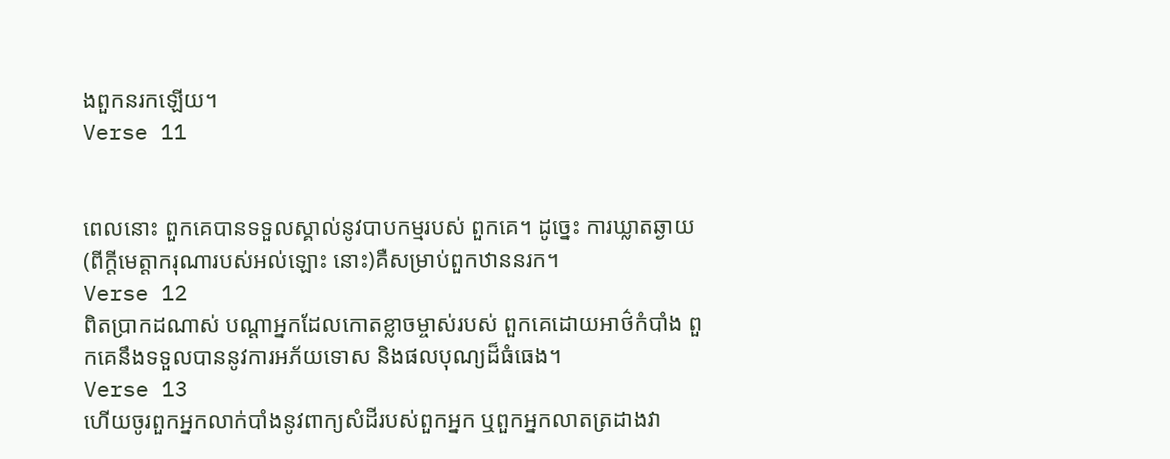ងពួកនរកឡើយ។
Verse 11


ពេលនោះ ពួកគេបានទទួលស្គាល់នូវបាបកម្មរបស់ ពួកគេ។ ដូចេ្នះ ការឃ្លាតឆ្ងាយ(ពីក្ដីមេត្ដាករុណារបស់អល់ឡោះ នោះ)គឺសម្រាប់ពួកឋាននរក។
Verse 12
ពិតប្រាកដណាស់ បណ្ដាអ្នកដែលកោតខ្លាចម្ចាស់របស់ ពួកគេដោយអាថ៌កំបាំង ពួកគេនឹងទទួលបាននូវការអភ័យទោស និងផលបុណ្យដ៏ធំធេង។
Verse 13
ហើយចូរពួកអ្នកលាក់បាំងនូវពាក្យសំដីរបស់ពួកអ្នក ឬពួកអ្នកលាតត្រដាងវា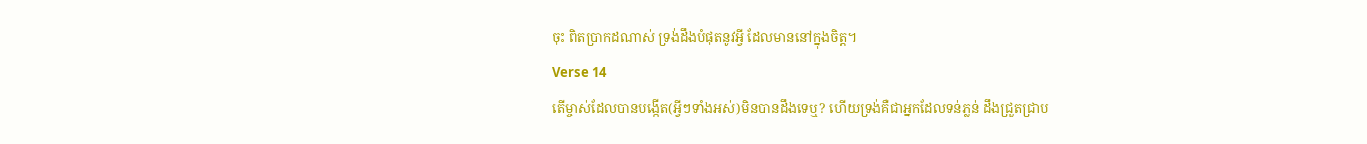ចុះ ពិតប្រាកដណាស់ ទ្រង់ដឹងបំផុតនូវអ្វី ដែលមាននៅក្នុងចិត្ដ។
Verse 14
តើម្ចាស់ដែលបានបង្កើត(អ្វីៗទាំងអស់)មិនបានដឹងទេឬ? ហើយទ្រង់គឺជាអ្នកដែលទន់ភ្លន់ ដឹងជ្រួតជ្រាប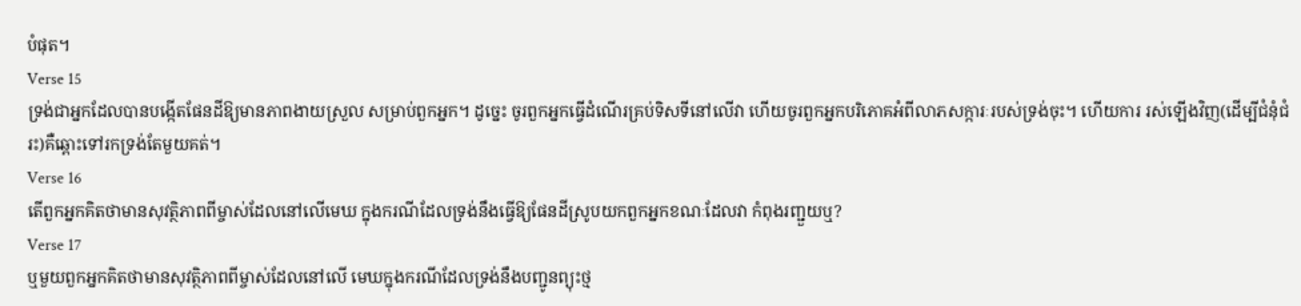បំផុត។
Verse 15
ទ្រង់ជាអ្នកដែលបានបង្កើតផែនដីឱ្យមានភាពងាយស្រួល សម្រាប់ពួកអ្នក។ ដូចេ្នះ ចូរពួកអ្នកធ្វើដំណើរគ្រប់ទិសទីនៅលើវា ហើយចូរពួកអ្នកបរិភោគអំពីលាភសក្ការៈរបស់ទ្រង់ចុះ។ ហើយការ រស់ឡើងវិញ(ដើម្បីជំនុំជំរះ)គឺឆ្ពោះទៅរកទ្រង់តែមួយគត់។
Verse 16
តើពួកអ្នកគិតថាមានសុវត្ថិភាពពីម្ចាស់ដែលនៅលើមេឃ ក្នុងករណីដែលទ្រង់នឹងធ្វើឱ្យផែនដីស្រូបយកពួកអ្នកខណៈដែលវា កំពុងរញ្ជួយឬ?
Verse 17
ឬមួយពួកអ្នកគិតថាមានសុវត្ថិភាពពីម្ចាស់ដែលនៅលើ មេឃក្នុងករណីដែលទ្រង់នឹងបញ្ជូនព្យុះថ្ម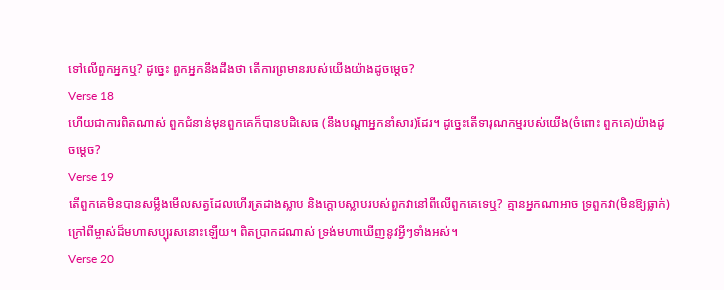ទៅលើពួកអ្នកឬ? ដូចេ្នះ ពួកអ្នកនឹងដឹងថា តើការព្រមានរបស់យើងយ៉ាងដូចមេ្ដច?
Verse 18
ហើយជាការពិតណាស់ ពួកជំនាន់មុនពួកគេក៏បានបដិសេធ (នឹងបណ្ដាអ្នកនាំសារ)ដែរ។ ដូចេ្នះតើទារុណកម្មរបស់យើង(ចំពោះ ពួកគេ)យ៉ាងដូចមេ្ដច?
Verse 19
តើពួកគេមិនបានសម្លឹងមើលសត្វដែលហើរត្រដាងស្លាប និងក្ដោបស្លាបរបស់ពួកវានៅពីលើពួកគេទេឬ? គ្មានអ្នកណាអាច ទ្រពួកវា(មិនឱ្យធ្លាក់)ក្រៅពីម្ចាស់ដ៏មហាសប្បុរសនោះឡើយ។ ពិតប្រាកដណាស់ ទ្រង់មហាឃើញនូវអ្វីៗទាំងអស់។
Verse 20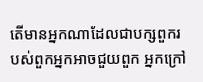តើមានអ្នកណាដែលជាបក្សពួករបស់ពួកអ្នកអាចជួយពួក អ្នកក្រៅ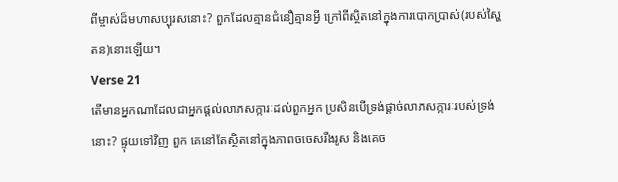ពីម្ចាស់ដ៏មហាសប្បុរសនោះ? ពួកដែលគ្មានជំនឿគ្មានអ្វី ក្រៅពីស្ថិតនៅក្នុងការបោកប្រាស់(របស់ស្ហៃតន)នោះឡើយ។
Verse 21
តើមានអ្នកណាដែលជាអ្នកផ្ដល់លាភសក្ការៈដល់ពួកអ្នក ប្រសិនបើទ្រង់ផ្ដាច់លាភសក្ការៈរបស់ទ្រង់នោះ? ផ្ទុយទៅវិញ ពួក គេនៅតែស្ថិតនៅក្នុងភាពចចេសរឹងរូស និងគេច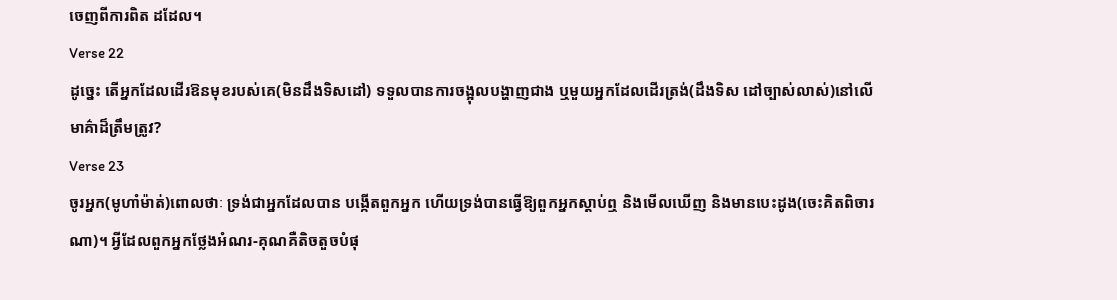ចេញពីការពិត ដដែល។
Verse 22
ដូចេ្នះ តើអ្នកដែលដើរឱនមុខរបស់គេ(មិនដឹងទិសដៅ) ទទួលបានការចង្អុលបង្ហាញជាង ឬមួយអ្នកដែលដើរត្រង់(ដឹងទិស ដៅច្បាស់លាស់)នៅលើមាគ៌ាដ៏ត្រឹមត្រូវ?
Verse 23
ចូរអ្នក(មូហាំម៉ាត់)ពោលថាៈ ទ្រង់ជាអ្នកដែលបាន បង្កើតពួកអ្នក ហើយទ្រង់បានធ្វើឱ្យពួកអ្នកស្ដាប់ឮ និងមើលឃើញ និងមានបេះដូង(ចេះគិតពិចារណា)។ អ្វីដែលពួកអ្នកថ្លែងអំណរ-គុណគឺតិចតួចបំផុ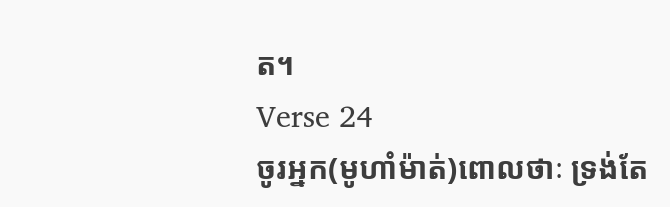ត។
Verse 24
ចូរអ្នក(មូហាំម៉ាត់)ពោលថាៈ ទ្រង់តែ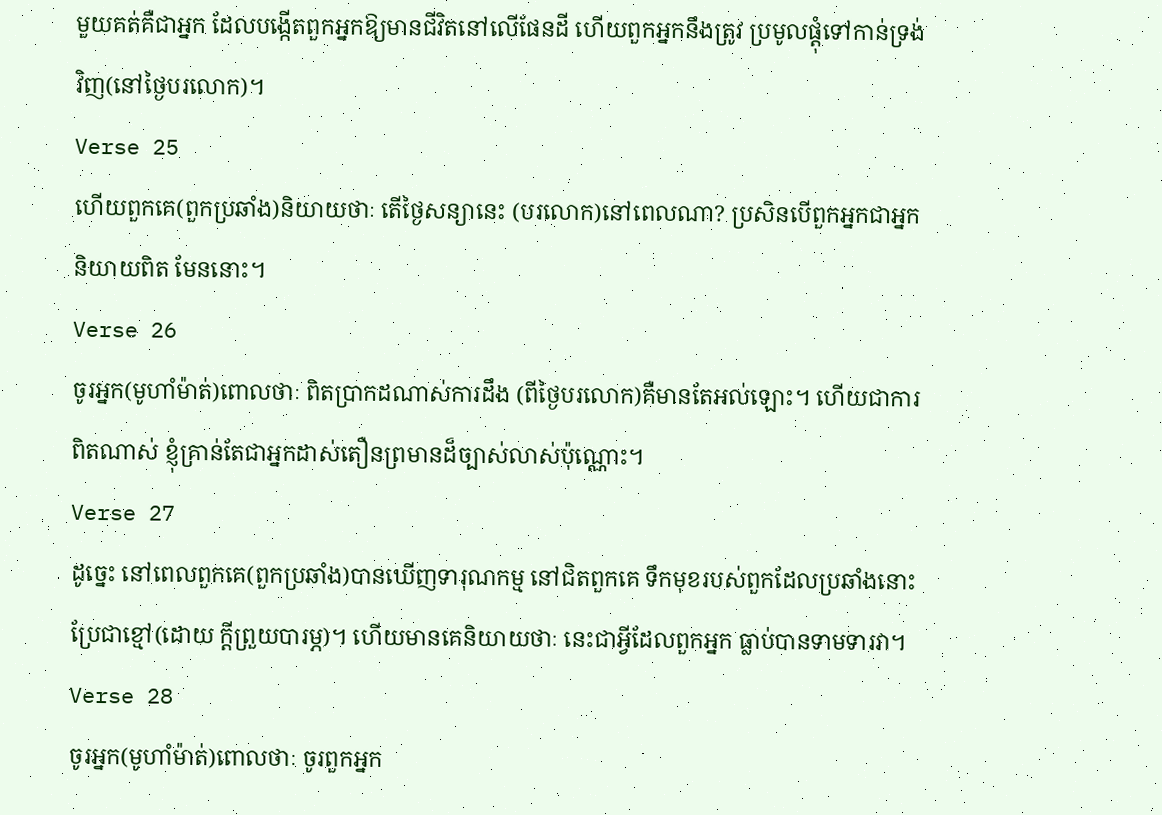មួយគត់គឺជាអ្នក ដែលបង្កើតពួកអ្នកឱ្យមានជីវិតនៅលើផែនដី ហើយពួកអ្នកនឹងត្រូវ ប្រមូលផ្ដុំទៅកាន់ទ្រង់វិញ(នៅថ្ងៃបរលោក)។
Verse 25
ហើយពួកគេ(ពួកប្រឆាំង)និយាយថាៈ តើថ្ងៃសន្យានេះ (បរលោក)នៅពេលណា? ប្រសិនបើពួកអ្នកជាអ្នកនិយាយពិត មែននោះ។
Verse 26
ចូរអ្នក(មូហាំម៉ាត់)ពោលថាៈ ពិតប្រាកដណាស់ការដឹង (ពីថ្ងៃបរលោក)គឺមានតែអល់ឡោះ។ ហើយជាការពិតណាស់ ខ្ញុំគ្រាន់តែជាអ្នកដាស់តឿនព្រមានដ៏ច្បាស់លាស់ប៉ុណ្ណោះ។
Verse 27
ដូចេ្នះ នៅពេលពួកគេ(ពួកប្រឆាំង)បានឃើញទារុណកម្ម នៅជិតពួកគេ ទឹកមុខរបស់ពួកដែលប្រឆាំងនោះប្រែជាខ្មៅ(ដោយ ក្ដីព្រួយបារម្ភ)។ ហើយមានគេនិយាយថាៈ នេះជាអ្វីដែលពួកអ្នក ធ្លាប់បានទាមទារវា។
Verse 28
ចូរអ្នក(មូហាំម៉ាត់)ពោលថាៈ ចូរពួកអ្នក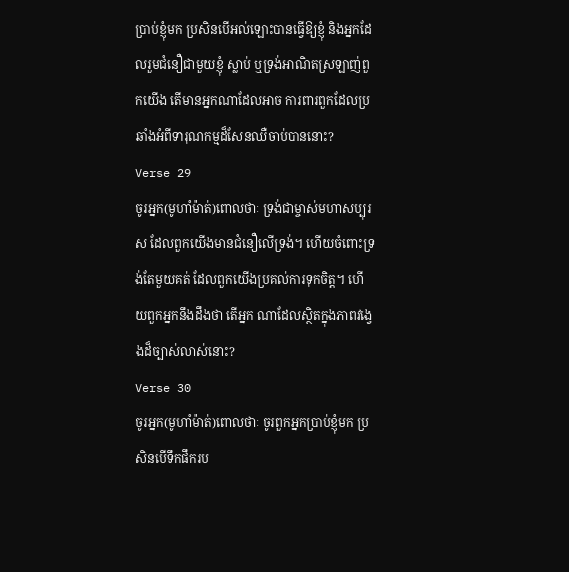ប្រាប់ខ្ញុំមក ប្រសិនបើអល់ឡោះបានធ្វើឱ្យខ្ញុំ និងអ្នកដែលរួមជំនឿជាមួយខ្ញុំ ស្លាប់ ឬទ្រង់អាណិតស្រឡាញ់ពួកយើង តើមានអ្នកណាដែលអាច ការពារពួកដែលប្រឆាំងអំពីទារុណកម្មដ៏សែនឈឺចាប់បាននោះ?
Verse 29
ចូរអ្នក(មូហាំម៉ាត់)ពោលថាៈ ទ្រង់ជាម្ចាស់មហាសប្បុរស ដែលពួកយើងមានជំនឿលើទ្រង់។ ហើយចំពោះទ្រង់តែមួយគត់ ដែលពួកយើងប្រគល់ការទុកចិត្ដ។ ហើយពួកអ្នកនឹងដឹងថា តើអ្នក ណាដែលស្ថិតក្នុងភាពវងេ្វងដ៏ច្បាស់លាស់នោះ?
Verse 30
ចូរអ្នក(មូហាំម៉ាត់)ពោលថាៈ ចូរពួកអ្នកប្រាប់ខ្ញុំមក ប្រសិនបើទឹកផឹករប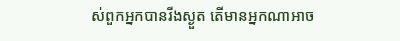ស់ពួកអ្នកបានរីងស្ងួត តើមានអ្នកណាអាច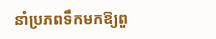នាំប្រភពទឹកមកឱ្យពួ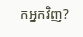កអ្នកវិញ?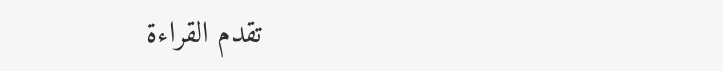تقدم القراءة